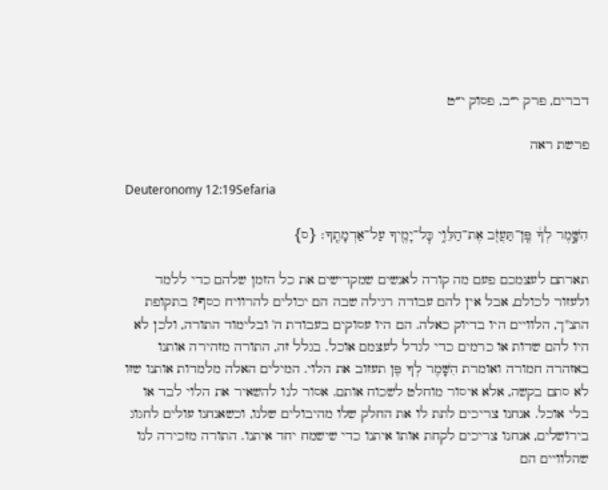דברים, פרק י״ב, פסוק י״ט

פרשת ראה

Deuteronomy 12:19Sefaria

הִשָּׁ֣מֶר לְךָ֔ פֶּֽן־תַּעֲזֹ֖ב אֶת־הַלֵּוִ֑י כׇּל־יָמֶ֖יךָ עַל־אַדְמָתֶֽךָ׃ {ס}

תארתם לעצמכם פעם מה קורה לאנשים שמקדישים את כל הזמן שלהם כדי ללמד ולעזור לכולם, אבל אין להם עבודה רגילה שבה הם יכולים להרוויח כסף? בתקופת התנ"ך, הלוויים היו בדיוק כאלה. הם היו עסוקים בעבודת ה' ובלימוד התורה, ולכן לא היו להם שדות או כרמים כדי לגדל לעצמם אוכל. בגלל זה, התורה מזהירה אותנו באזהרה חמורה ואומרת הִשָּׁמֶר לְךָ פֶּן תעזוב את הלוי. המילים האלה מלמדות אותנו שזו לא סתם בקשה, אלא איסור מוחלט לשכוח אותם. אסור לנו להשאיר את הלוי לבד או בלי אוכל. אנחנו צריכים לתת לו את החלק שלו מהיבולים שלנו, וכשאנחנו עולים לחגוג בירושלים, אנחנו צריכים לקחת אותו איתנו כדי שישמח יחד איתנו. התורה מזכירה לנו שהלוויים הם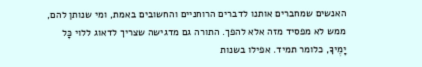האנשים שמחברים אותנו לדברים הרוחניים והחשובים באמת, ומי שנותן להם, ממש לא מפסיד מזה אלא להפך. התורה גם מדגישה שצריך לדאוג ללוי כָּל יָמֶיךָ, כלומר תמיד. אפילו בשנות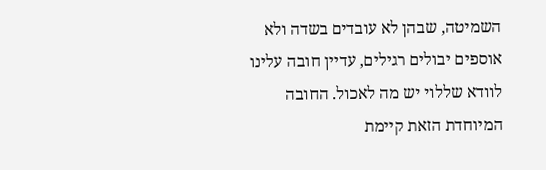השמיטה, שבהן לא עובדים בשדה ולא אוספים יבולים רגילים, עדיין חובה עלינו לוודא שללוי יש מה לאכול. החובה המיוחדת הזאת קיימת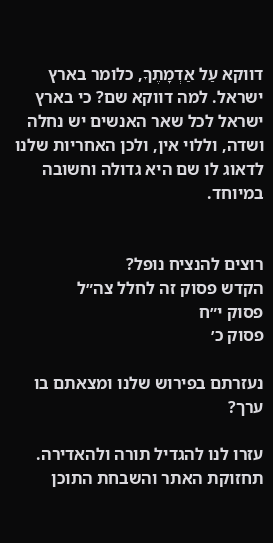דווקא עַל אַדְמָתֶךָ, כלומר בארץ ישראל. למה דווקא שם? כי בארץ ישראל לכל שאר האנשים יש נחלה ושדה, וללוי אין, ולכן האחריות שלנו לדאוג לו שם היא גדולה וחשובה במיוחד.


רוצים להנציח נופל?
הקדש פסוק זה לחלל צה״ל
פסוק י״ח
פסוק כ׳

נעזרתם בפירוש שלנו ומצאתם בו ערך?

עזרו לנו להגדיל תורה ולהאדירה. תחזוקת האתר והשבחת התוכן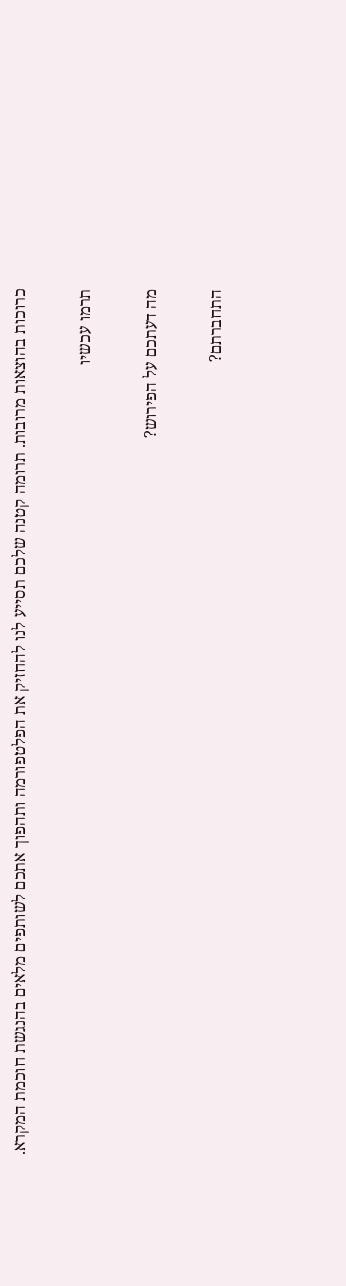כרוכות בהוצאות מרובות. תרומה קטנה שלכם תסייע לנו להחזיק את הפלטפורמה ותהפוך אתכם לשותפים מלאים בהנגשת חוכמת המקרא.

תרמו עכשיו

מה דעתכם על הפירוש?

התחברתם?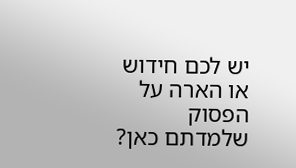יש לכם חידוש או הארה על הפסוק שלמדתם כאן?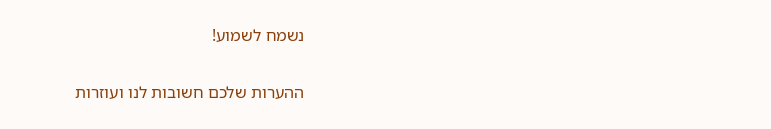נשמח לשמוע!

ההערות שלכם חשובות לנו ועוזרות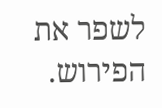לשפר את הפירוש.